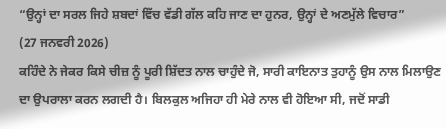“ਉਨ੍ਹਾਂ ਦਾ ਸਰਲ ਜਿਹੇ ਸ਼ਬਦਾਂ ਵਿੱਚ ਵੱਡੀ ਗੱਲ ਕਹਿ ਜਾਣ ਦਾ ਹੁਨਰ, ਉਨ੍ਹਾਂ ਦੇ ਅਣਮੁੱਲੇ ਵਿਚਾਰ”
(27 ਜਨਵਰੀ 2026)
ਕਹਿੰਦੇ ਨੇ ਜੇਕਰ ਕਿਸੇ ਚੀਜ਼ ਨੂੰ ਪੂਰੀ ਸ਼ਿੱਦਤ ਨਾਲ ਚਾਹੁੰਦੇ ਜੋ, ਸਾਰੀ ਕਾਇਨਾਤ ਤੁਹਾਨੂੰ ਉਸ ਨਾਲ ਮਿਲਾਉਣ ਦਾ ਉਪਰਾਲਾ ਕਰਨ ਲਗਦੀ ਹੈ। ਬਿਲਕੁਲ ਅਜਿਹਾ ਹੀ ਮੇਰੇ ਨਾਲ ਵੀ ਹੋਇਆ ਸੀ, ਜਦੋਂ ਸਾਡੀ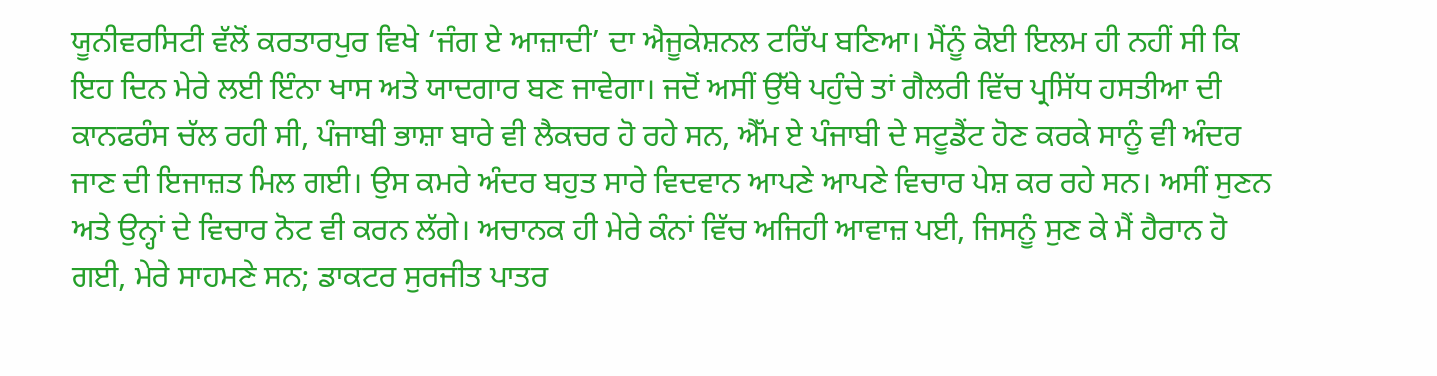ਯੂਨੀਵਰਸਿਟੀ ਵੱਲੋਂ ਕਰਤਾਰਪੁਰ ਵਿਖੇ ‘ਜੰਗ ਏ ਆਜ਼ਾਦੀ’ ਦਾ ਐਜੂਕੇਸ਼ਨਲ ਟਰਿੱਪ ਬਣਿਆ। ਮੈਂਨੂੰ ਕੋਈ ਇਲਮ ਹੀ ਨਹੀਂ ਸੀ ਕਿ ਇਹ ਦਿਨ ਮੇਰੇ ਲਈ ਇੰਨਾ ਖਾਸ ਅਤੇ ਯਾਦਗਾਰ ਬਣ ਜਾਵੇਗਾ। ਜਦੋਂ ਅਸੀਂ ਉੱਥੇ ਪਹੁੰਚੇ ਤਾਂ ਗੈਲਰੀ ਵਿੱਚ ਪ੍ਰਸਿੱਧ ਹਸਤੀਆ ਦੀ ਕਾਨਫਰੰਸ ਚੱਲ ਰਹੀ ਸੀ, ਪੰਜਾਬੀ ਭਾਸ਼ਾ ਬਾਰੇ ਵੀ ਲੈਕਚਰ ਹੋ ਰਹੇ ਸਨ, ਐੱਮ ਏ ਪੰਜਾਬੀ ਦੇ ਸਟੂਡੈਂਟ ਹੋਣ ਕਰਕੇ ਸਾਨੂੰ ਵੀ ਅੰਦਰ ਜਾਣ ਦੀ ਇਜਾਜ਼ਤ ਮਿਲ ਗਈ। ਉਸ ਕਮਰੇ ਅੰਦਰ ਬਹੁਤ ਸਾਰੇ ਵਿਦਵਾਨ ਆਪਣੇ ਆਪਣੇ ਵਿਚਾਰ ਪੇਸ਼ ਕਰ ਰਹੇ ਸਨ। ਅਸੀਂ ਸੁਣਨ ਅਤੇ ਉਨ੍ਹਾਂ ਦੇ ਵਿਚਾਰ ਨੋਟ ਵੀ ਕਰਨ ਲੱਗੇ। ਅਚਾਨਕ ਹੀ ਮੇਰੇ ਕੰਨਾਂ ਵਿੱਚ ਅਜਿਹੀ ਆਵਾਜ਼ ਪਈ, ਜਿਸਨੂੰ ਸੁਣ ਕੇ ਮੈਂ ਹੈਰਾਨ ਹੋ ਗਈ, ਮੇਰੇ ਸਾਹਮਣੇ ਸਨ; ਡਾਕਟਰ ਸੁਰਜੀਤ ਪਾਤਰ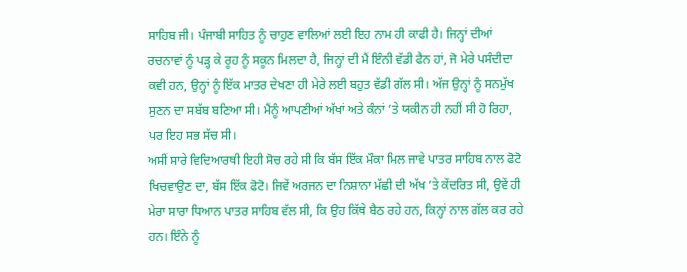ਸਾਹਿਬ ਜੀ। ਪੰਜਾਬੀ ਸਾਹਿਤ ਨੂੰ ਚਾਹੁਣ ਵਾਲਿਆਂ ਲਈ ਇਹ ਨਾਮ ਹੀ ਕਾਫੀ ਹੈ। ਜਿਨ੍ਹਾਂ ਦੀਆਂ ਰਚਨਾਵਾਂ ਨੂੰ ਪੜ੍ਹ ਕੇ ਰੂਹ ਨੂੰ ਸਕੂਨ ਮਿਲਦਾ ਹੈ, ਜਿਨ੍ਹਾਂ ਦੀ ਮੈਂ ਇੰਨੀ ਵੱਡੀ ਫੈਨ ਹਾਂ, ਜੋ ਮੇਰੇ ਪਸੰਦੀਦਾ ਕਵੀ ਹਨ, ਉਨ੍ਹਾਂ ਨੂੰ ਇੱਕ ਮਾਤਰ ਦੇਖਣਾ ਹੀ ਮੇਰੇ ਲਈ ਬਹੁਤ ਵੱਡੀ ਗੱਲ ਸੀ। ਅੱਜ ਉਨ੍ਹਾਂ ਨੂੰ ਸਨਮੁੱਖ ਸੁਣਨ ਦਾ ਸਬੱਬ ਬਣਿਆ ਸੀ। ਮੈਂਨੂੰ ਆਪਣੀਆਂ ਅੱਖਾਂ ਅਤੇ ਕੰਨਾਂ ’ਤੇ ਯਕੀਨ ਹੀ ਨਹੀਂ ਸੀ ਹੋ ਰਿਹਾ, ਪਰ ਇਹ ਸਭ ਸੱਚ ਸੀ।
ਅਸੀਂ ਸਾਰੇ ਵਿਦਿਆਰਥੀ ਇਹੀ ਸੋਚ ਰਹੇ ਸੀ ਕਿ ਬੱਸ ਇੱਕ ਮੌਕਾ ਮਿਲ ਜਾਵੇ ਪਾਤਰ ਸਾਹਿਬ ਨਾਲ ਫੋਟੋ ਖਿਚਵਾਉਣ ਦਾ, ਬੱਸ ਇੱਕ ਫੋਟੋ। ਜਿਵੇਂ ਅਰਜਨ ਦਾ ਨਿਸ਼ਾਨਾ ਮੱਛੀ ਦੀ ਅੱਖ ’ਤੇ ਕੇਂਦਰਿਤ ਸੀ, ਉਵੇਂ ਹੀ ਮੇਰਾ ਸਾਰਾ ਧਿਆਨ ਪਾਤਰ ਸਾਹਿਬ ਵੱਲ ਸੀ, ਕਿ ਉਹ ਕਿੱਥੇ ਬੈਠ ਰਹੇ ਹਨ, ਕਿਨ੍ਹਾਂ ਨਾਲ ਗੱਲ ਕਰ ਰਹੇ ਹਨ। ਇੰਨੇ ਨੂੰ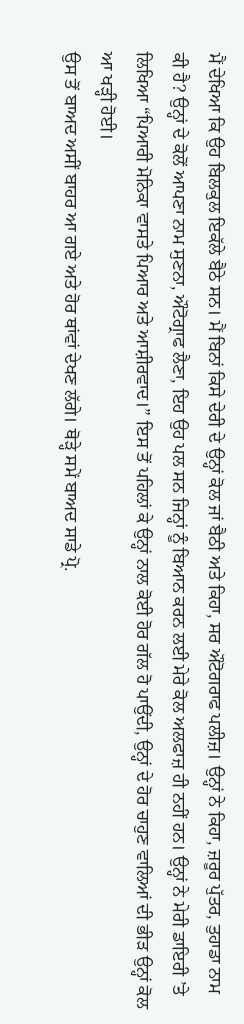ਮੈਂ ਦੇਖਿਆ ਕਿ ਉਹ ਬਿਲਕੁਲ ਇਕੱਲੇ ਬੈਠੇ ਸਨ। ਮੈਂ ਬਿਨਾਂ ਕਿਸੇ ਦੇਰੀ ਦੇ ਉਨ੍ਹਾਂ ਕੋਲ ਜਾਂ ਬੈਠੀ ਅਤੇ ਕਿਹਾ, ਸਰ ਔਟੋਗਰਾਫ ਪਲੀਜ਼। ਉਨ੍ਹਾਂ ਨੇ ਕਿਹਾ, ਜ਼ਰੂਰ ਪੁੱਤਰ, ਤੁਹਾਡਾ ਨਾਮ ਕੀ ਹੈ? ਉਨ੍ਹਾਂ ਦੇ ਕੋਲੋਂ ਆਪਣਾ ਨਾਮ ਸੁਣਨਾ, ਔਟੋਗ੍ਰਾਫ ਲੈਣਾ, ਇਹ ਉਹ ਪਲ ਸਨ ਜਿਨ੍ਹਾਂ ਨੂੰ ਬਿਆਨ ਕਰਨ ਲਈ ਮੇਰੇ ਕੋਲ ਅਲਫਾਜ਼ ਹੀ ਨਹੀਂ ਹਨ। ਉਨ੍ਹਾਂ ਨੇ ਮੇਰੀ ਡਾਇਰੀ ’ਤੇ ਲਿਖਿਆ “ਪਿਆਰੀ ਮੋਨਿਕਾ ਵਾਸਤੇ ਪਿਆਰ ਅਤੇ ਆਸ਼ੀਰਵਾਦ।” ਇਸ ਤੋਂ ਪਹਿਲਾਂ ਕੇ ਉਨ੍ਹਾਂ ਨਾਲ ਕੋਈ ਹੋਰ ਗੱਲ ਹੋ ਪਾਉਂਦੀ, ਉਨ੍ਹਾਂ ਦੇ ਹੋਰ ਚਾਹੁਣ ਵਾਲਿਆਂ ਦੀ ਭੀੜ ਉਨ੍ਹਾਂ ਕੋਲ ਆ ਖੜ੍ਹੀ ਹੋਈ।
ਉਸ ਤੋਂ ਬਾਅਦ ਅਸੀਂ ਬਾਹਰ ਆ ਗਏ ਅਤੇ ਹੋਰ ਥਾਂਵਾਂ ਦੇਖਣ ਲੱਗੇ। ਥੋੜ੍ਹੇ ਸਮੇਂ ਬਾਅਦ ਸਾਡੇ ਪ੍ਰੋ.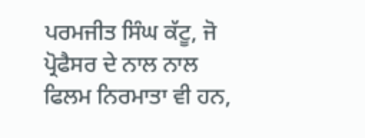ਪਰਮਜੀਤ ਸਿੰਘ ਕੱਟੂ, ਜੋ ਪ੍ਰੋਫੈਸਰ ਦੇ ਨਾਲ ਨਾਲ ਫਿਲਮ ਨਿਰਮਾਤਾ ਵੀ ਹਨ,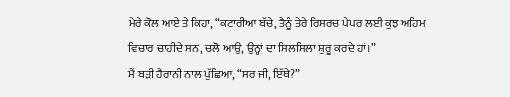ਮੇਰੇ ਕੋਲ ਆਏ ਤੇ ਕਿਹਾ, “ਕਟਾਰੀਆ ਬੱਚੇ, ਤੈਨੂੰ ਤੇਰੇ ਰਿਸਰਚ ਪੇਪਰ ਲਈ ਕੁਝ ਅਹਿਮ ਵਿਚਾਰ ਚਾਹੀਦੇ ਸਨ, ਚਲੋ ਆਉ, ਉਨ੍ਹਾਂ ਦਾ ਸਿਲਸਿਲਾ ਸ਼ੁਰੂ ਕਰਦੇ ਹਾਂ।”
ਮੈਂ ਬੜੀ ਹੈਰਾਨੀ ਨਾਲ ਪੁੱਛਿਆ, “ਸਰ ਜੀ, ਇੱਥੇ?”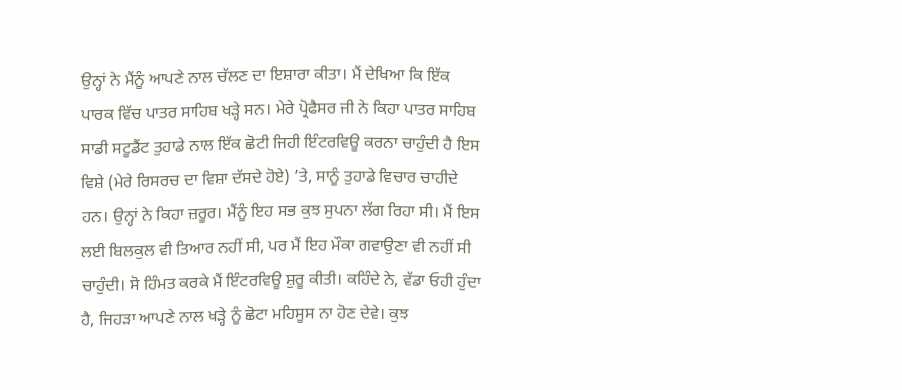ਉਨ੍ਹਾਂ ਨੇ ਮੈਂਨੂੰ ਆਪਣੇ ਨਾਲ ਚੱਲਣ ਦਾ ਇਸ਼ਾਰਾ ਕੀਤਾ। ਮੈਂ ਦੇਖਿਆ ਕਿ ਇੱਕ ਪਾਰਕ ਵਿੱਚ ਪਾਤਰ ਸਾਹਿਬ ਖੜ੍ਹੇ ਸਨ। ਮੇਰੇ ਪ੍ਰੋਫੈਸਰ ਜੀ ਨੇ ਕਿਹਾ ਪਾਤਰ ਸਾਹਿਬ ਸਾਡੀ ਸਟੂਡੈਂਟ ਤੁਹਾਡੇ ਨਾਲ ਇੱਕ ਛੋਟੀ ਜਿਹੀ ਇੰਟਰਵਿਊ ਕਰਨਾ ਚਾਹੁੰਦੀ ਹੈ ਇਸ ਵਿਸ਼ੇ (ਮੇਰੇ ਰਿਸਰਚ ਦਾ ਵਿਸ਼ਾ ਦੱਸਦੇ ਹੋਏ) ’ਤੇ, ਸਾਨੂੰ ਤੁਹਾਡੇ ਵਿਚਾਰ ਚਾਹੀਦੇ ਹਨ। ਉਨ੍ਹਾਂ ਨੇ ਕਿਹਾ ਜ਼ਰੂਰ। ਮੈਂਨੂੰ ਇਹ ਸਭ ਕੁਝ ਸੁਪਨਾ ਲੱਗ ਰਿਹਾ ਸੀ। ਮੈਂ ਇਸ ਲਈ ਬਿਲਕੁਲ ਵੀ ਤਿਆਰ ਨਹੀਂ ਸੀ, ਪਰ ਮੈਂ ਇਹ ਮੌਕਾ ਗਵਾਉਣਾ ਵੀ ਨਹੀਂ ਸੀ ਚਾਹੁੰਦੀ। ਸੋ ਹਿੰਮਤ ਕਰਕੇ ਮੈਂ ਇੰਟਰਵਿਊ ਸ਼ੁਰੂ ਕੀਤੀ। ਕਹਿੰਦੇ ਨੇ, ਵੱਡਾ ਓਹੀ ਹੁੰਦਾ ਹੈ, ਜਿਹੜਾ ਆਪਣੇ ਨਾਲ ਖੜ੍ਹੇ ਨੂੰ ਛੋਟਾ ਮਹਿਸੂਸ ਨਾ ਹੋਣ ਦੇਵੇ। ਕੁਝ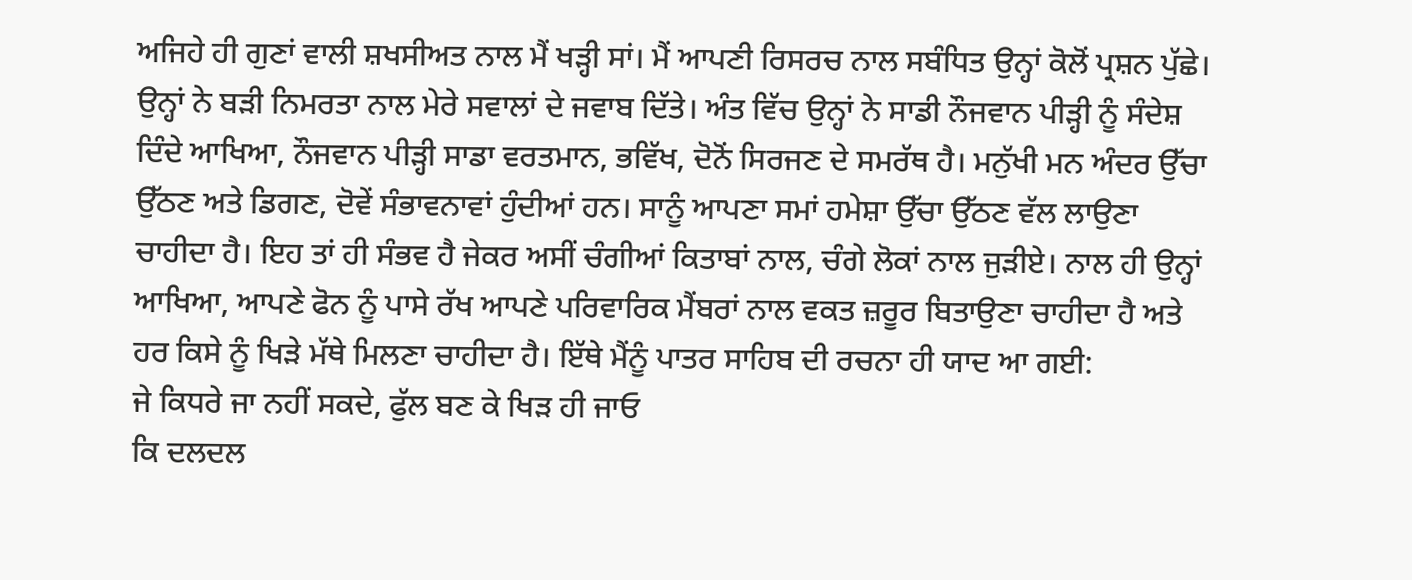ਅਜਿਹੇ ਹੀ ਗੁਣਾਂ ਵਾਲੀ ਸ਼ਖਸੀਅਤ ਨਾਲ ਮੈਂ ਖੜ੍ਹੀ ਸਾਂ। ਮੈਂ ਆਪਣੀ ਰਿਸਰਚ ਨਾਲ ਸਬੰਧਿਤ ਉਨ੍ਹਾਂ ਕੋਲੋਂ ਪ੍ਰਸ਼ਨ ਪੁੱਛੇ। ਉਨ੍ਹਾਂ ਨੇ ਬੜੀ ਨਿਮਰਤਾ ਨਾਲ ਮੇਰੇ ਸਵਾਲਾਂ ਦੇ ਜਵਾਬ ਦਿੱਤੇ। ਅੰਤ ਵਿੱਚ ਉਨ੍ਹਾਂ ਨੇ ਸਾਡੀ ਨੌਜਵਾਨ ਪੀੜ੍ਹੀ ਨੂੰ ਸੰਦੇਸ਼ ਦਿੰਦੇ ਆਖਿਆ, ਨੌਜਵਾਨ ਪੀੜ੍ਹੀ ਸਾਡਾ ਵਰਤਮਾਨ, ਭਵਿੱਖ, ਦੋਨੋਂ ਸਿਰਜਣ ਦੇ ਸਮਰੱਥ ਹੈ। ਮਨੁੱਖੀ ਮਨ ਅੰਦਰ ਉੱਚਾ ਉੱਠਣ ਅਤੇ ਡਿਗਣ, ਦੋਵੇਂ ਸੰਭਾਵਨਾਵਾਂ ਹੁੰਦੀਆਂ ਹਨ। ਸਾਨੂੰ ਆਪਣਾ ਸਮਾਂ ਹਮੇਸ਼ਾ ਉੱਚਾ ਉੱਠਣ ਵੱਲ ਲਾਉਣਾ ਚਾਹੀਦਾ ਹੈ। ਇਹ ਤਾਂ ਹੀ ਸੰਭਵ ਹੈ ਜੇਕਰ ਅਸੀਂ ਚੰਗੀਆਂ ਕਿਤਾਬਾਂ ਨਾਲ, ਚੰਗੇ ਲੋਕਾਂ ਨਾਲ ਜੁੜੀਏ। ਨਾਲ ਹੀ ਉਨ੍ਹਾਂ ਆਖਿਆ, ਆਪਣੇ ਫੋਨ ਨੂੰ ਪਾਸੇ ਰੱਖ ਆਪਣੇ ਪਰਿਵਾਰਿਕ ਮੈਂਬਰਾਂ ਨਾਲ ਵਕਤ ਜ਼ਰੂਰ ਬਿਤਾਉਣਾ ਚਾਹੀਦਾ ਹੈ ਅਤੇ ਹਰ ਕਿਸੇ ਨੂੰ ਖਿੜੇ ਮੱਥੇ ਮਿਲਣਾ ਚਾਹੀਦਾ ਹੈ। ਇੱਥੇ ਮੈਂਨੂੰ ਪਾਤਰ ਸਾਹਿਬ ਦੀ ਰਚਨਾ ਹੀ ਯਾਦ ਆ ਗਈ:
ਜੇ ਕਿਧਰੇ ਜਾ ਨਹੀਂ ਸਕਦੇ, ਫੁੱਲ ਬਣ ਕੇ ਖਿੜ ਹੀ ਜਾਓ
ਕਿ ਦਲਦਲ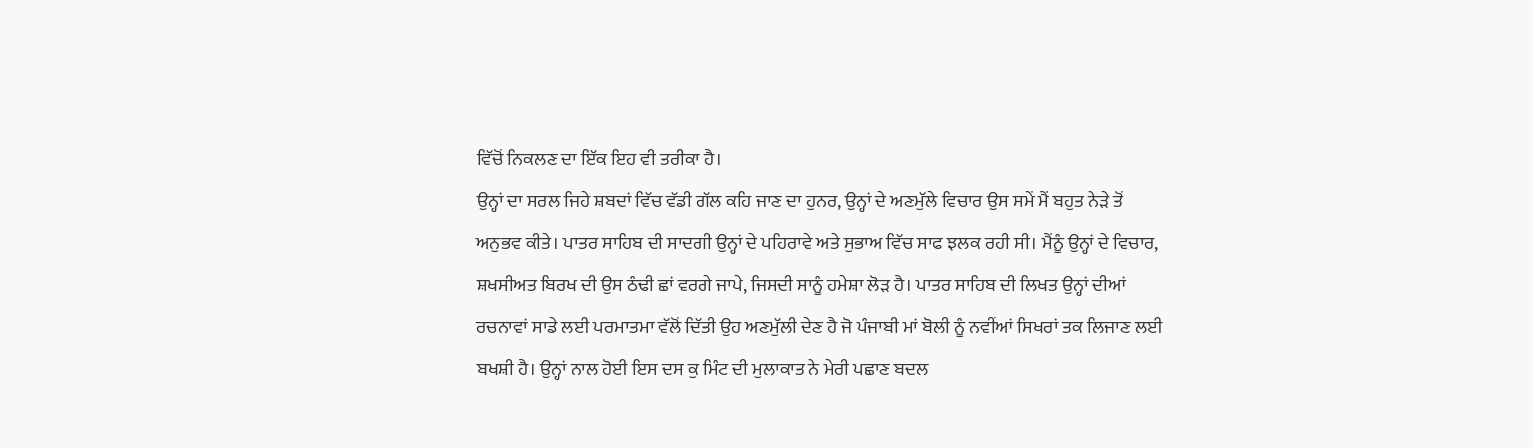ਵਿੱਚੋਂ ਨਿਕਲਣ ਦਾ ਇੱਕ ਇਹ ਵੀ ਤਰੀਕਾ ਹੈ।
ਉਨ੍ਹਾਂ ਦਾ ਸਰਲ ਜਿਹੇ ਸ਼ਬਦਾਂ ਵਿੱਚ ਵੱਡੀ ਗੱਲ ਕਹਿ ਜਾਣ ਦਾ ਹੁਨਰ, ਉਨ੍ਹਾਂ ਦੇ ਅਣਮੁੱਲੇ ਵਿਚਾਰ ਉਸ ਸਮੇਂ ਮੈਂ ਬਹੁਤ ਨੇੜੇ ਤੋਂ ਅਨੁਭਵ ਕੀਤੇ। ਪਾਤਰ ਸਾਹਿਬ ਦੀ ਸਾਦਗੀ ਉਨ੍ਹਾਂ ਦੇ ਪਹਿਰਾਵੇ ਅਤੇ ਸੁਭਾਅ ਵਿੱਚ ਸਾਫ ਝਲਕ ਰਹੀ ਸੀ। ਮੈਂਨੂੰ ਉਨ੍ਹਾਂ ਦੇ ਵਿਚਾਰ, ਸ਼ਖਸੀਅਤ ਬਿਰਖ ਦੀ ਉਸ ਠੰਢੀ ਛਾਂ ਵਰਗੇ ਜਾਪੇ, ਜਿਸਦੀ ਸਾਨੂੰ ਹਮੇਸ਼ਾ ਲੋੜ ਹੈ। ਪਾਤਰ ਸਾਹਿਬ ਦੀ ਲਿਖਤ ਉਨ੍ਹਾਂ ਦੀਆਂ ਰਚਨਾਵਾਂ ਸਾਡੇ ਲਈ ਪਰਮਾਤਮਾ ਵੱਲੋਂ ਦਿੱਤੀ ਉਹ ਅਣਮੁੱਲੀ ਦੇਣ ਹੈ ਜੋ ਪੰਜਾਬੀ ਮਾਂ ਬੋਲੀ ਨੂੰ ਨਵੀਂਆਂ ਸਿਖਰਾਂ ਤਕ ਲਿਜਾਣ ਲਈ ਬਖਸ਼ੀ ਹੈ। ਉਨ੍ਹਾਂ ਨਾਲ ਹੋਈ ਇਸ ਦਸ ਕੁ ਮਿੰਟ ਦੀ ਮੁਲਾਕਾਤ ਨੇ ਮੇਰੀ ਪਛਾਣ ਬਦਲ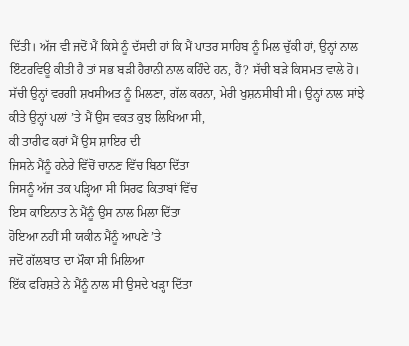ਦਿੱਤੀ। ਅੱਜ ਵੀ ਜਦੋਂ ਮੈਂ ਕਿਸੇ ਨੂੰ ਦੱਸਦੀ ਹਾਂ ਕਿ ਮੈਂ ਪਾਤਰ ਸਾਹਿਬ ਨੂੰ ਮਿਲ ਚੁੱਕੀ ਹਾਂ, ਉਨ੍ਹਾਂ ਨਾਲ ਇੰਟਰਵਿਊ ਕੀਤੀ ਹੈ ਤਾਂ ਸਭ ਬੜੀ ਹੈਰਾਨੀ ਨਾਲ ਕਹਿੰਦੇ ਹਨ, ਹੈਂ? ਸੱਚੀ ਬੜੇ ਕਿਸਮਤ ਵਾਲੇ ਹੋ। ਸੱਚੀ ਉਨ੍ਹਾਂ ਵਰਗੀ ਸ਼ਖਸੀਅਤ ਨੂੰ ਮਿਲਣਾ, ਗੱਲ ਕਰਨਾ, ਮੇਰੀ ਖੁਸ਼ਨਸੀਬੀ ਸੀ। ਉਨ੍ਹਾਂ ਨਾਲ ਸਾਂਝੇ ਕੀਤੇ ਉਨ੍ਹਾਂ ਪਲਾਂ ’ਤੇ ਮੈਂ ਉਸ ਵਕਤ ਕੁਝ ਲਿਖਿਆ ਸੀ,
ਕੀ ਤਾਰੀਫ ਕਰਾਂ ਮੈਂ ਉਸ ਸ਼ਾਇਰ ਦੀ
ਜਿਸਨੇ ਮੈਂਨੂੰ ਹਨੇਰੇ ਵਿੱਚੋਂ ਚਾਨਣ ਵਿੱਚ ਬਿਠਾ ਦਿੱਤਾ
ਜਿਸਨੂੰ ਅੱਜ ਤਕ ਪੜ੍ਹਿਆ ਸੀ ਸਿਰਫ ਕਿਤਾਬਾਂ ਵਿੱਚ
ਇਸ ਕਾਇਨਾਤ ਨੇ ਮੈਂਨੂੰ ਉਸ ਨਾਲ ਮਿਲਾ ਦਿੱਤਾ
ਹੋਇਆ ਨਹੀਂ ਸੀ ਯਕੀਨ ਮੈਂਨੂੰ ਆਪਣੇ ’ਤੇ
ਜਦੋਂ ਗੱਲਬਾਤ ਦਾ ਮੌਕਾ ਸੀ ਮਿਲਿਆ
ਇੱਕ ਫਰਿਸ਼ਤੇ ਨੇ ਮੈਂਨੂੰ ਨਾਲ ਸੀ ਉਸਦੇ ਖੜ੍ਹਾ ਦਿੱਤਾ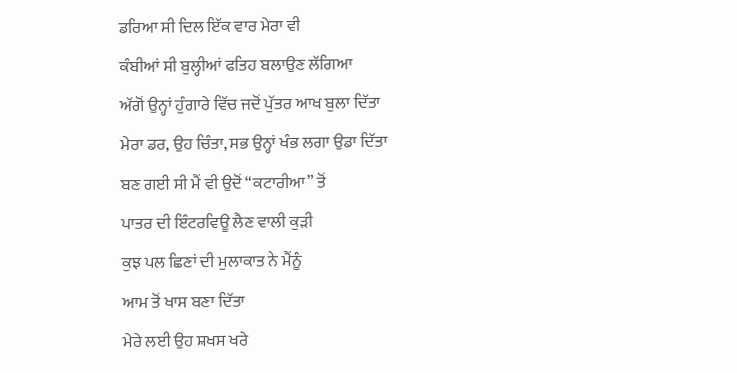ਡਰਿਆ ਸੀ ਦਿਲ ਇੱਕ ਵਾਰ ਮੇਰਾ ਵੀ
ਕੰਬੀਆਂ ਸੀ ਬੁਲ੍ਹੀਆਂ ਫਤਿਹ ਬਲਾਉਣ ਲੱਗਿਆ
ਅੱਗੋਂ ਉਨ੍ਹਾਂ ਹੁੰਗਾਰੇ ਵਿੱਚ ਜਦੋਂ ਪੁੱਤਰ ਆਖ ਬੁਲਾ ਦਿੱਤਾ
ਮੇਰਾ ਡਰ, ਉਹ ਚਿੰਤਾ, ਸਭ ਉਨ੍ਹਾਂ ਖੰਭ ਲਗਾ ਉਡਾ ਦਿੱਤਾ
ਬਣ ਗਈ ਸੀ ਮੈਂ ਵੀ ਉਦੋਂ “ਕਟਾਰੀਆ” ਤੋਂ
ਪਾਤਰ ਦੀ ਇੰਟਰਵਿਊ ਲੈਣ ਵਾਲੀ ਕੁੜੀ
ਕੁਝ ਪਲ ਛਿਣਾਂ ਦੀ ਮੁਲਾਕਾਤ ਨੇ ਮੈਂਨੂੰ
ਆਮ ਤੋਂ ਖਾਸ ਬਣਾ ਦਿੱਤਾ
ਮੇਰੇ ਲਈ ਉਹ ਸ਼ਖਸ ਖਰੇ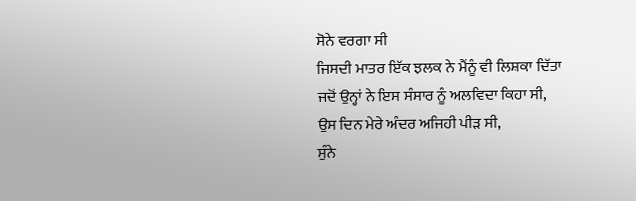ਸੋਨੇ ਵਰਗਾ ਸੀ
ਜਿਸਦੀ ਮਾਤਰ ਇੱਕ ਝਲਕ ਨੇ ਮੈਂਨੂੰ ਵੀ ਲਿਸ਼ਕਾ ਦਿੱਤਾ
ਜਦੋਂ ਉਨ੍ਹਾਂ ਨੇ ਇਸ ਸੰਸਾਰ ਨੂੰ ਅਲਵਿਦਾ ਕਿਹਾ ਸੀ,
ਉਸ ਦਿਨ ਮੇਰੇ ਅੰਦਰ ਅਜਿਹੀ ਪੀੜ ਸੀ,
ਸੁੰਨੇ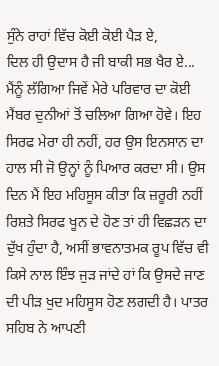ਸੁੰਨੇ ਰਾਹਾਂ ਵਿੱਚ ਕੋਈ ਕੋਈ ਪੈੜ ਏ,
ਦਿਲ ਹੀ ਉਦਾਸ ਹੈ ਜੀ ਬਾਕੀ ਸਭ ਖੈਰ ਏ...
ਮੈਂਨੂੰ ਲੱਗਿਆ ਜਿਵੇਂ ਮੇਰੇ ਪਰਿਵਾਰ ਦਾ ਕੋਈ ਮੈਂਬਰ ਦੁਨੀਆਂ ਤੋਂ ਚਲਿਆ ਗਿਆ ਹੋਵੇ। ਇਹ ਸਿਰਫ ਮੇਰਾ ਹੀ ਨਹੀਂ, ਹਰ ਉਸ ਇਨਸਾਨ ਦਾ ਹਾਲ ਸੀ ਜੋ ਉਨ੍ਹਾਂ ਨੂੰ ਪਿਆਰ ਕਰਦਾ ਸੀ। ਉਸ ਦਿਨ ਮੈਂ ਇਹ ਮਹਿਸੂਸ ਕੀਤਾ ਕਿ ਜ਼ਰੂਰੀ ਨਹੀਂ ਰਿਸ਼ਤੇ ਸਿਰਫ ਖੂਨ ਦੇ ਹੋਣ ਤਾਂ ਹੀ ਵਿਛੜਨ ਦਾ ਦੁੱਖ ਹੁੰਦਾ ਹੈ, ਅਸੀਂ ਭਾਵਨਾਤਮਕ ਰੂਪ ਵਿੱਚ ਵੀ ਕਿਸੇ ਨਾਲ ਇੰਝ ਜੁੜ ਜਾਂਦੇ ਹਾਂ ਕਿ ਉਸਦੇ ਜਾਣ ਦੀ ਪੀੜ ਖੁਦ ਮਹਿਸੂਸ ਹੋਣ ਲਗਦੀ ਹੈ। ਪਾਤਰ ਸਹਿਬ ਨੇ ਆਪਣੀ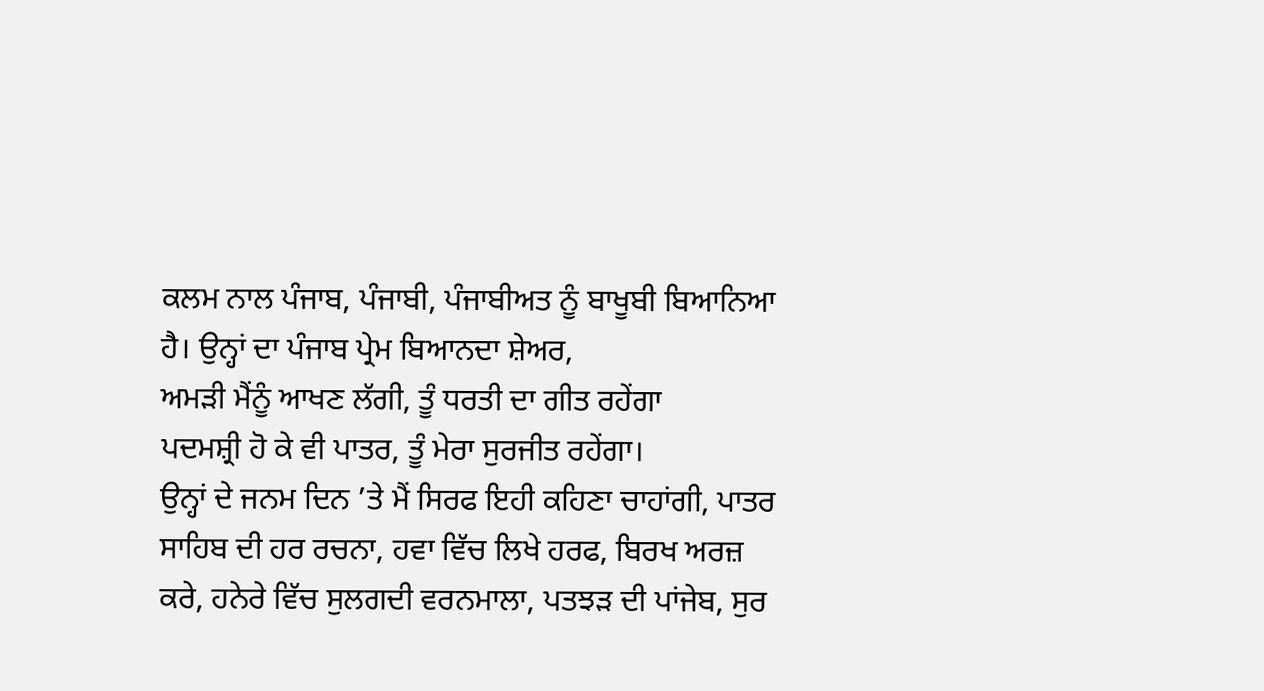ਕਲਮ ਨਾਲ ਪੰਜਾਬ, ਪੰਜਾਬੀ, ਪੰਜਾਬੀਅਤ ਨੂੰ ਬਾਖੂਬੀ ਬਿਆਨਿਆ ਹੈ। ਉਨ੍ਹਾਂ ਦਾ ਪੰਜਾਬ ਪ੍ਰੇਮ ਬਿਆਨਦਾ ਸ਼ੇਅਰ,
ਅਮੜੀ ਮੈਂਨੂੰ ਆਖਣ ਲੱਗੀ, ਤੂੰ ਧਰਤੀ ਦਾ ਗੀਤ ਰਹੇਂਗਾ
ਪਦਮਸ਼੍ਰੀ ਹੋ ਕੇ ਵੀ ਪਾਤਰ, ਤੂੰ ਮੇਰਾ ਸੁਰਜੀਤ ਰਹੇਂਗਾ।
ਉਨ੍ਹਾਂ ਦੇ ਜਨਮ ਦਿਨ ’ਤੇ ਮੈਂ ਸਿਰਫ ਇਹੀ ਕਹਿਣਾ ਚਾਹਾਂਗੀ, ਪਾਤਰ ਸਾਹਿਬ ਦੀ ਹਰ ਰਚਨਾ, ਹਵਾ ਵਿੱਚ ਲਿਖੇ ਹਰਫ, ਬਿਰਖ ਅਰਜ਼ ਕਰੇ, ਹਨੇਰੇ ਵਿੱਚ ਸੁਲਗਦੀ ਵਰਨਮਾਲਾ, ਪਤਝੜ ਦੀ ਪਾਂਜੇਬ, ਸੁਰ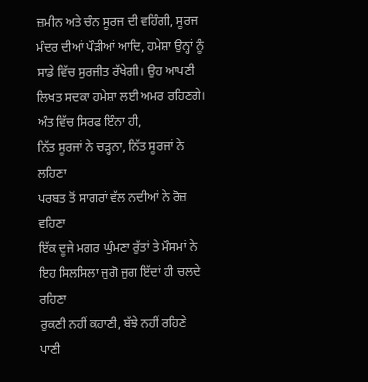ਜ਼ਮੀਨ ਅਤੇ ਚੰਨ ਸੂਰਜ ਦੀ ਵਹਿੰਗੀ, ਸੂਰਜ ਮੰਦਰ ਦੀਆਂ ਪੌੜੀਆਂ ਆਦਿ, ਹਮੇਸ਼ਾ ਉਨ੍ਹਾਂ ਨੂੰ ਸਾਡੇ ਵਿੱਚ ਸੁਰਜੀਤ ਰੱਖੇਗੀ। ਉਹ ਆਪਣੀ ਲਿਖਤ ਸਦਕਾ ਹਮੇਸ਼ਾ ਲਈ ਅਮਰ ਰਹਿਣਗੇ। ਅੰਤ ਵਿੱਚ ਸਿਰਫ ਇੰਨਾ ਹੀ,
ਨਿੱਤ ਸੂਰਜਾਂ ਨੇ ਚੜ੍ਹਨਾ, ਨਿੱਤ ਸੂਰਜਾਂ ਨੇ ਲਹਿਣਾ
ਪਰਬਤ ਤੋਂ ਸਾਗਰਾਂ ਵੱਲ ਨਦੀਆਂ ਨੇ ਰੋਜ਼ ਵਹਿਣਾ
ਇੱਕ ਦੂਜੇ ਮਗਰ ਘੁੰਮਣਾ ਰੁੱਤਾਂ ਤੇ ਮੌਸਮਾਂ ਨੇ
ਇਹ ਸਿਲਸਿਲਾ ਜੁਗੋ ਜੁਗ ਇੱਦਾਂ ਹੀ ਚਲਦੇ ਰਹਿਣਾ
ਰੁਕਣੀ ਨਹੀਂ ਕਹਾਣੀ, ਬੱਝੇ ਨਹੀਂ ਰਹਿਣੇ ਪਾਣੀ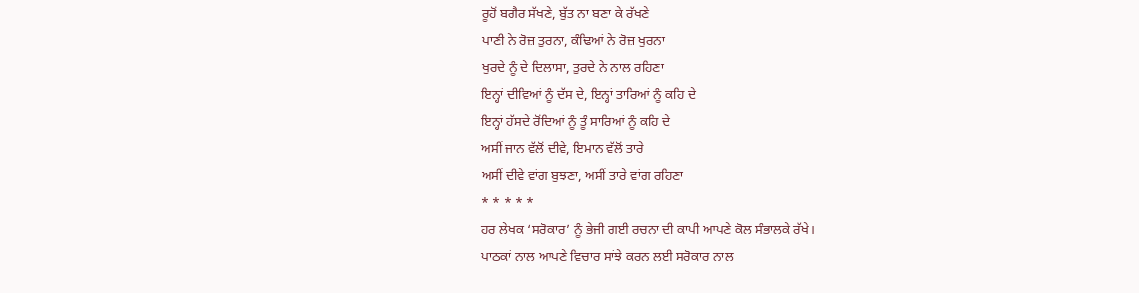ਰੂਹੋਂ ਬਗੈਰ ਸੱਖਣੇ, ਬੁੱਤ ਨਾ ਬਣਾ ਕੇ ਰੱਖਣੇ
ਪਾਣੀ ਨੇ ਰੋਜ਼ ਤੁਰਨਾ, ਕੰਢਿਆਂ ਨੇ ਰੋਜ਼ ਖੁਰਨਾ
ਖੁਰਦੇ ਨੂੰ ਦੇ ਦਿਲਾਸਾ, ਤੁਰਦੇ ਨੇ ਨਾਲ ਰਹਿਣਾ
ਇਨ੍ਹਾਂ ਦੀਵਿਆਂ ਨੂੰ ਦੱਸ ਦੇ, ਇਨ੍ਹਾਂ ਤਾਰਿਆਂ ਨੂੰ ਕਹਿ ਦੇ
ਇਨ੍ਹਾਂ ਹੱਸਦੇ ਰੋਂਦਿਆਂ ਨੂੰ ਤੂੰ ਸਾਰਿਆਂ ਨੂੰ ਕਹਿ ਦੇ
ਅਸੀਂ ਜਾਨ ਵੱਲੋਂ ਦੀਵੇ, ਇਮਾਨ ਵੱਲੋਂ ਤਾਰੇ
ਅਸੀਂ ਦੀਵੇ ਵਾਂਗ ਬੁਝਣਾ, ਅਸੀਂ ਤਾਰੇ ਵਾਂਗ ਰਹਿਣਾ
* * * * *
ਹਰ ਲੇਖਕ ‘ਸਰੋਕਾਰ’ ਨੂੰ ਭੇਜੀ ਗਈ ਰਚਨਾ ਦੀ ਕਾਪੀ ਆਪਣੇ ਕੋਲ ਸੰਭਾਲਕੇ ਰੱਖੇ।
ਪਾਠਕਾਂ ਨਾਲ ਆਪਣੇ ਵਿਚਾਰ ਸਾਂਝੇ ਕਰਨ ਲਈ ਸਰੋਕਾਰ ਨਾਲ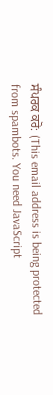ਸੰਪਰਕ ਕਰੋ: (This email address is being protected from spambots. You need JavaScript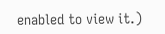enabled to view it.)